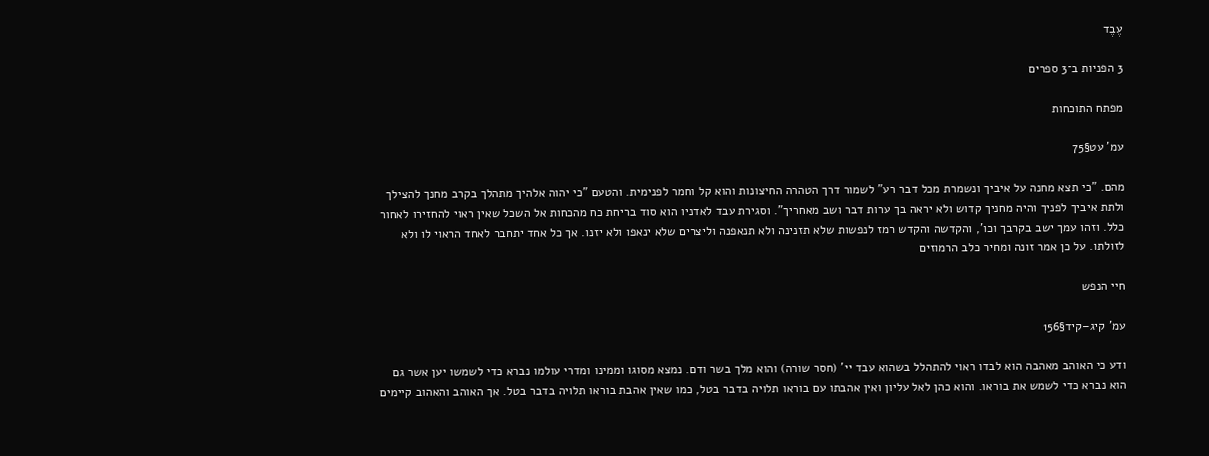עֶבֶד

3 הפניות ב־3 ספרים

מפתח התוכחות

עמ' עט§75

מהם. "כי תצא מחנה על איביך ונשמרת מכל דבר רע" לשמור דרך הטהרה החיצונות והוא קל וחמר לפנימית. והטעם "כי יהוה אלהיך מתהלך בקרב מחנך להצילך ולתת איביך לפניך והיה מחניך קדוש ולא יראה בך ערות דבר ושב מאחריך". וסגירת עבד לאדניו הוא סוד בריחת כח מהכחות אל השכל שאין ראוי להחזירו לאחור כלל. וזהו עמך ישב בקרבך וכו', והקדשה והקדש רמז לנפשות שלא תזנינה ולא תנאפנה וליצרים שלא ינאפו ולא יזנו. אך כל אחד יתחבר לאחד הראוי לו ולא לזולתו. על כן אמר זונה ומחיר כלב הרמוזים

חיי הנפש

עמ' קיג–קיד§156

ודע כי האוהב מאהבה הוא לבדו ראוי להתהלל בשהוא עבד יי' (חסר שורה) והוא מלך בשר ודם. נמצא מסוגו וממינו ומדרי עולמו נברא כדי לשמשו יען אשר גם הוא נברא כדי לשמש את בוראו. והוא כהן לאל עליון ואין אהבתו עם בוראו תלויה בדבר בטל, כמו שאין אהבת בוראו תלויה בדבר בטל. אך האוהב והאהוב קיימים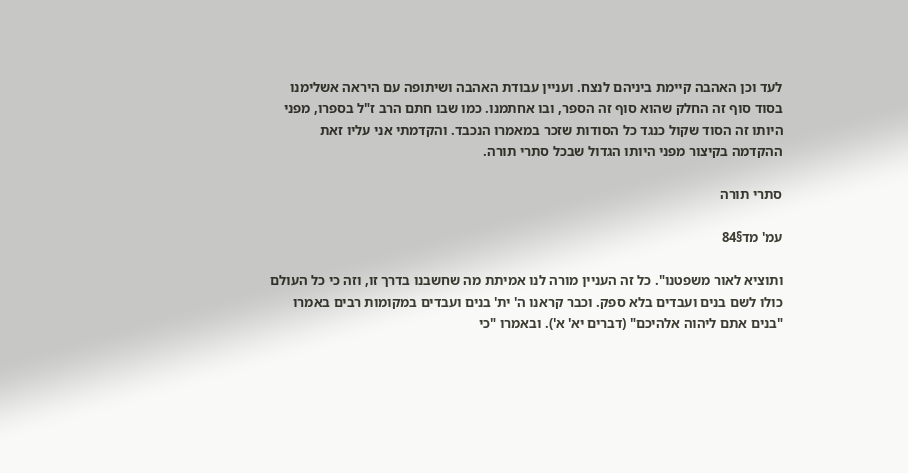לעד וכן האהבה קיימת ביניהם לנצח. ועניין עבודת האהבה ושיתופה עם היראה אשלימנו בסוד סוף זה החלק שהוא סוף זה הספר, ובו אחתמנו. כמו שבו חתם הרב ז"ל בספרו, מפני היותו זה הסוד שקול כנגד כל הסודות שזכר במאמרו הנכבד. והקדמתי אני עליו זאת ההקדמה בקיצור מפני היותו הגדול שבכל סתרי תורה.

סתרי תורה

עמ' מד§84

ותוציא לאור משפטנו". כל זה העניין מורה לנו אמיתת מה שחשבנו בדרך זו, וזה כי כל העולם כולו לשם בנים ועבדים בלא ספק. וכבר קראנו ה' ית' בנים ועבדים במקומות רבים באמרו "בנים אתם ליהוה אלהיכם" (דברים יא' א'). ובאמרו "כי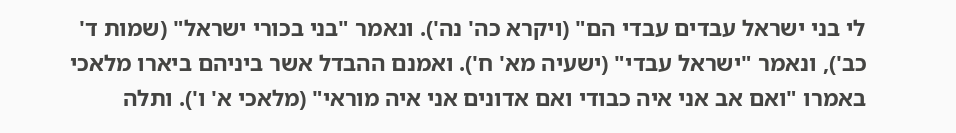לי בני ישראל עבדים עבדי הם" (ויקרא כה' נה'). ונאמר "בני בכורי ישראל" (שמות ד' כב'), ונאמר "ישראל עבדי" (ישעיה מא' ח'). ואמנם ההבדל אשר ביניהם ביארו מלאכי באמרו "ואם אב אני איה כבודי ואם אדונים אני איה מוראי" (מלאכי א' ו'). ותלה